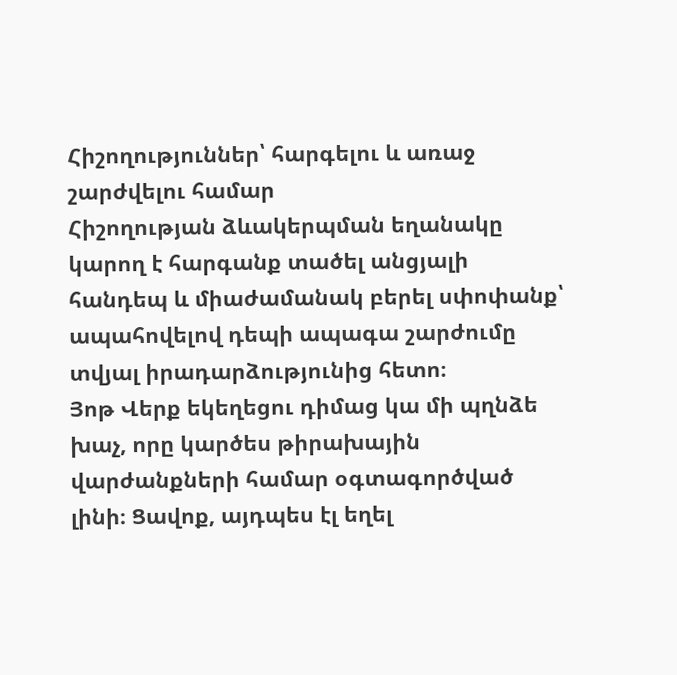Հիշողություններ՝ հարգելու և առաջ շարժվելու համար
Հիշողության ձևակերպման եղանակը կարող է հարգանք տածել անցյալի հանդեպ և միաժամանակ բերել սփոփանք՝ ապահովելով դեպի ապագա շարժումը տվյալ իրադարձությունից հետո։
Յոթ Վերք եկեղեցու դիմաց կա մի պղնձե խաչ, որը կարծես թիրախային վարժանքների համար օգտագործված լինի։ Ցավոք, այդպես էլ եղել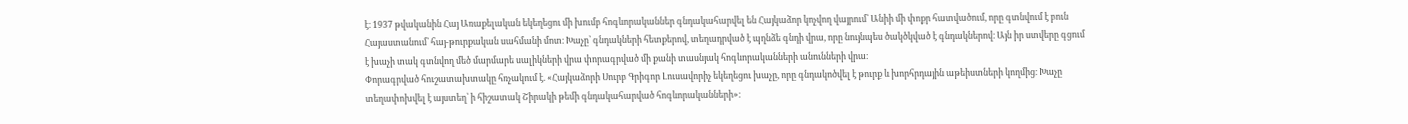է։ 1937 թվականին Հայ Առաքելական եկեղեցու մի խումբ հոգևորականներ գնդակահարվել են Հայկաձոր կոչվող վայրում՝ Անիի մի փոքր հատվածում, որը գտնվում է բուն Հայաստանում՝ հայ-թուրքական սահմանի մոտ։ Խաչը՝ գնդակների հետքերով, տեղադրված է պղնձե գնդի վրա, որը նույնպես ծակծկված է գնդակներով։ Այն իր ստվերը գցում է խաչի տակ գտնվող մեծ մարմարե սալիկների վրա փորագրված մի քանի տասնյակ հոգևորականների անունների վրա։
Փորագրված հուշատախտակը հռչակում է. «Հայկաձորի Սուրբ Գրիգոր Լուսավորիչ եկեղեցու խաչը, որը գնդակոծվել է թուրք և խորհրդային աթեիստների կողմից։ Խաչը տեղափոխվել է այստեղ՝ ի հիշատակ Շիրակի թեմի գնդակահարված հոգևորականների»։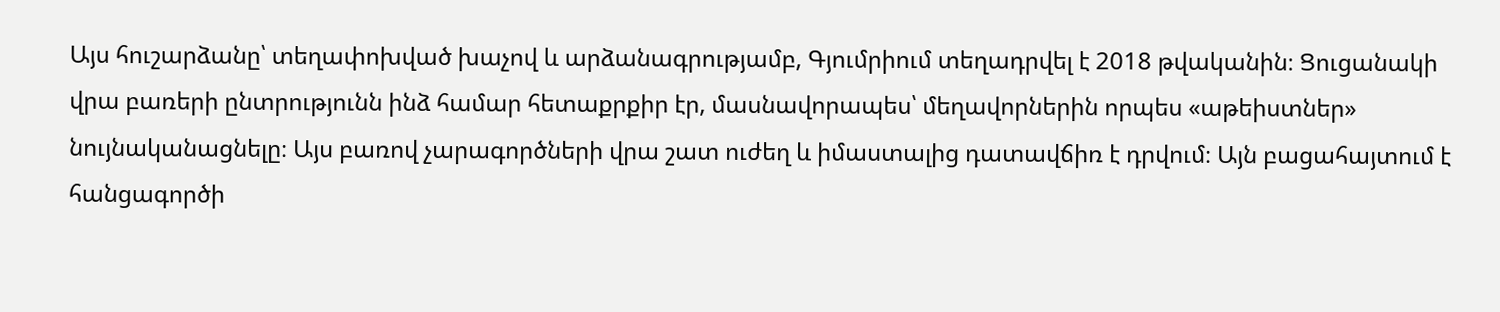Այս հուշարձանը՝ տեղափոխված խաչով և արձանագրությամբ, Գյումրիում տեղադրվել է 2018 թվականին։ Ցուցանակի վրա բառերի ընտրությունն ինձ համար հետաքրքիր էր, մասնավորապես՝ մեղավորներին որպես «աթեիստներ» նույնականացնելը։ Այս բառով չարագործների վրա շատ ուժեղ և իմաստալից դատավճիռ է դրվում։ Այն բացահայտում է հանցագործի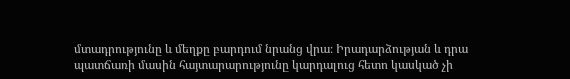մտադրությունը և մեղքը բարդում նրանց վրա։ Իրադարձության և դրա պատճառի մասին հայտարարությունը կարդալուց հետո կասկած չի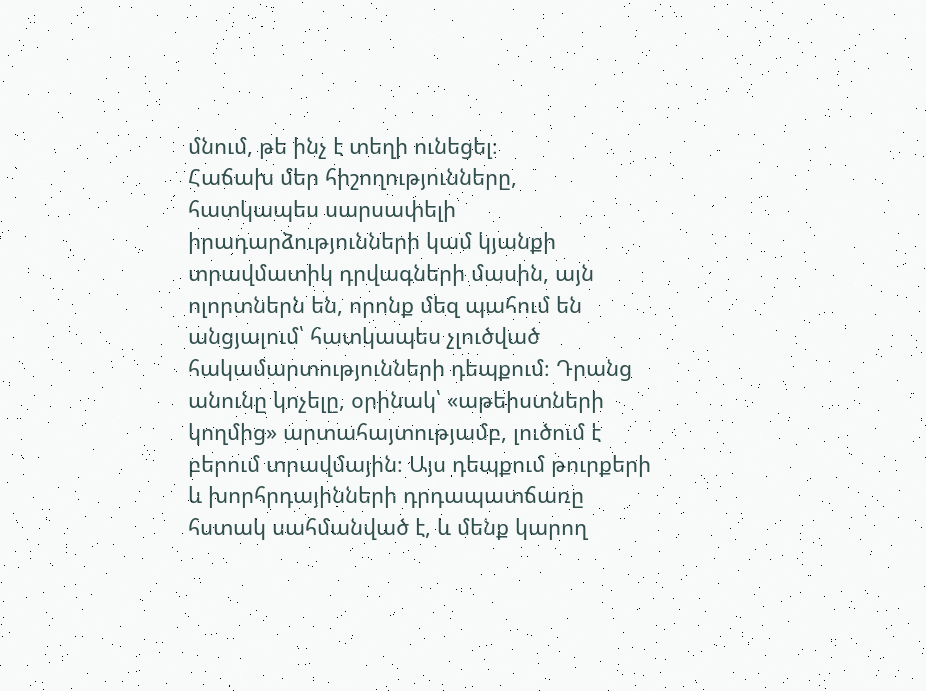մնում, թե ինչ է տեղի ունեցել։
Հաճախ մեր հիշողությունները, հատկապես սարսափելի իրադարձությունների կամ կյանքի տրավմատիկ դրվագների մասին, այն ոլորտներն են, որոնք մեզ պահում են անցյալում՝ հատկապես չլուծված հակամարտությունների դեպքում։ Դրանց անունը կոչելը, օրինակ՝ «աթեիստների կողմից» արտահայտությամբ, լուծում է բերում տրավմային։ Այս դեպքում թուրքերի և խորհրդայինների դրդապատճառը հստակ սահմանված է, և մենք կարող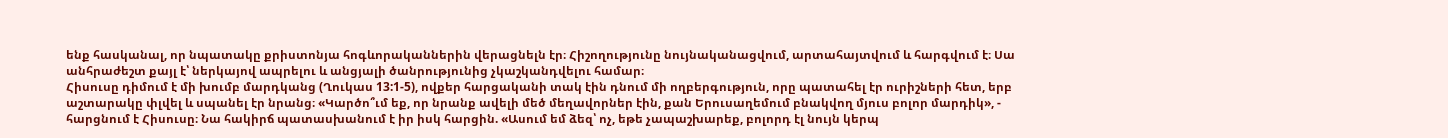ենք հասկանալ, որ նպատակը քրիստոնյա հոգևորականներին վերացնելն էր։ Հիշողությունը նույնականացվում, արտահայտվում և հարգվում է։ Սա անհրաժեշտ քայլ է՝ ներկայով ապրելու և անցյալի ծանրությունից չկաշկանդվելու համար։
Հիսուսը դիմում է մի խումբ մարդկանց (Ղուկաս 13:1-5), ովքեր հարցականի տակ էին դնում մի ողբերգություն, որը պատահել էր ուրիշների հետ, երբ աշտարակը փլվել և սպանել էր նրանց։ «Կարծո՞ւմ եք, որ նրանք ավելի մեծ մեղավորներ էին, քան Երուսաղեմում բնակվող մյուս բոլոր մարդիկ», - հարցնում է Հիսուսը։ Նա հակիրճ պատասխանում է իր իսկ հարցին. «Ասում եմ ձեզ՝ ոչ, եթե չապաշխարեք, բոլորդ էլ նույն կերպ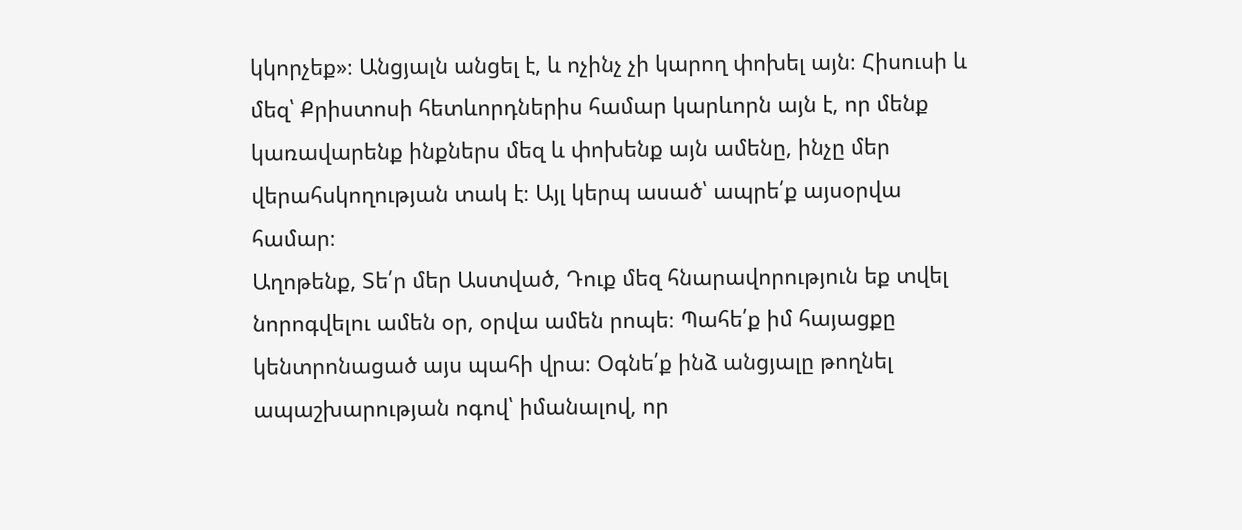կկորչեք»։ Անցյալն անցել է, և ոչինչ չի կարող փոխել այն։ Հիսուսի և մեզ՝ Քրիստոսի հետևորդներիս համար կարևորն այն է, որ մենք կառավարենք ինքներս մեզ և փոխենք այն ամենը, ինչը մեր վերահսկողության տակ է։ Այլ կերպ ասած՝ ապրե՛ք այսօրվա համար։
Աղոթենք, Տե՛ր մեր Աստված, Դուք մեզ հնարավորություն եք տվել նորոգվելու ամեն օր, օրվա ամեն րոպե։ Պահե՛ք իմ հայացքը կենտրոնացած այս պահի վրա։ Օգնե՛ք ինձ անցյալը թողնել ապաշխարության ոգով՝ իմանալով, որ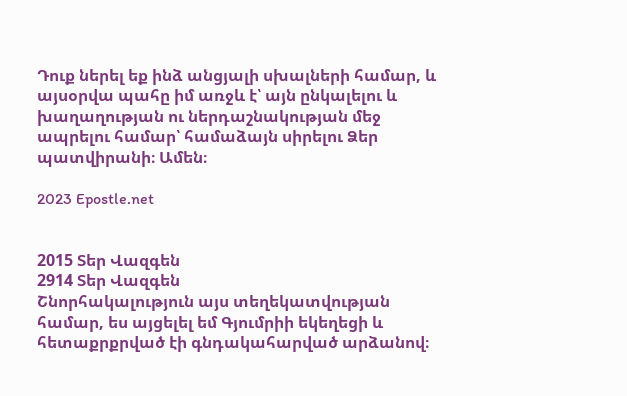Դուք ներել եք ինձ անցյալի սխալների համար, և այսօրվա պահը իմ առջև է՝ այն ընկալելու և խաղաղության ու ներդաշնակության մեջ ապրելու համար՝ համաձայն սիրելու Ձեր պատվիրանի։ Ամեն։

2023 Epostle.net


2015 Տեր Վազգեն
2914 Տեր Վազգեն
Շնորհակալություն այս տեղեկատվության համար, ես այցելել եմ Գյումրիի եկեղեցի և հետաքրքրված էի գնդակահարված արձանով։